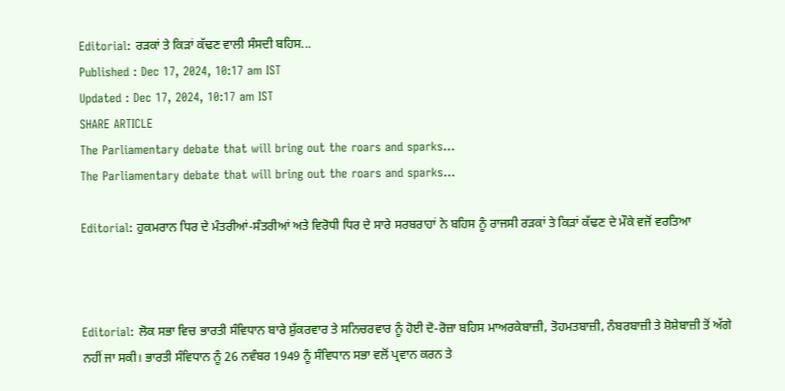Editorial: ਰੜਕਾਂ ਤੇ ਕਿੜਾਂ ਕੱਢਣ ਵਾਲੀ ਸੰਸਦੀ ਬਹਿਸ...
Published : Dec 17, 2024, 10:17 am IST
Updated : Dec 17, 2024, 10:17 am IST
SHARE ARTICLE
The Parliamentary debate that will bring out the roars and sparks...
The Parliamentary debate that will bring out the roars and sparks...

Editorial: ਹੁਕਮਰਾਨ ਧਿਰ ਦੇ ਮੰਤਰੀਆਂ-ਸੰਤਰੀਆਂ ਅਤੇ ਵਿਰੋਧੀ ਧਿਰ ਦੇ ਸਾਰੇ ਸਰਬਰਾਹਾਂ ਨੇ ਬਹਿਸ ਨੂੰ ਰਾਜਸੀ ਰੜਕਾਂ ਤੇ ਕਿੜਾਂ ਕੱਢਣ ਦੇ ਮੌਕੇ ਵਜੋਂ ਵਰਤਿਆ



Editorial: ਲੋਕ ਸਭਾ ਵਿਚ ਭਾਰਤੀ ਸੰਵਿਧਾਨ ਬਾਰੇ ਸ਼ੁੱਕਰਵਾਰ ਤੇ ਸਨਿਚਰਵਾਰ ਨੂੰ ਹੋਈ ਦੋ-ਰੋਜ਼ਾ ਬਹਿਸ ਮਾਅਰਕੇਬਾਜ਼ੀ, ਤੋਹਮਤਬਾਜ਼ੀ, ਨੰਬਰਬਾਜ਼ੀ ਤੇ ਸ਼ੋਸ਼ੇਬਾਜ਼ੀ ਤੋਂ ਅੱਗੇ ਨਹੀਂ ਜਾ ਸਕੀ। ਭਾਰਤੀ ਸੰਵਿਧਾਨ ਨੂੰ 26 ਨਵੰਬਰ 1949 ਨੂੰ ਸੰਵਿਧਾਨ ਸਭਾ ਵਲੋਂ ਪ੍ਰਵਾਨ ਕਰਨ ਤੇ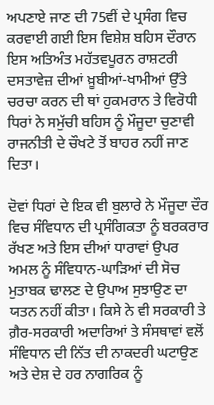ਅਪਣਾਏ ਜਾਣ ਦੀ 75ਵੀਂ ਦੇ ਪ੍ਰਸੰਗ ਵਿਚ ਕਰਵਾਈ ਗਈ ਇਸ ਵਿਸ਼ੇਸ਼ ਬਹਿਸ ਦੌਰਾਨ ਇਸ ਅਤਿਅੰਤ ਮਹੱਤਵਪੂਰਨ ਰਾਸ਼ਟਰੀ ਦਸਤਾਵੇਜ਼ ਦੀਆਂ ਖ਼ੂਬੀਆਂ-ਖਾਮੀਆਂ ਉੱਤੇ ਚਰਚਾ ਕਰਨ ਦੀ ਥਾਂ ਹੁਕਮਰਾਨ ਤੇ ਵਿਰੋਧੀ ਧਿਰਾਂ ਨੇ ਸਮੁੱਚੀ ਬਹਿਸ ਨੂੰ ਮੌਜੂਦਾ ਚੁਣਾਵੀ ਰਾਜਨੀਤੀ ਦੇ ਚੌਖਟੇ ਤੋਂ ਬਾਹਰ ਨਹੀਂ ਜਾਣ ਦਿਤਾ।

ਦੋਵਾਂ ਧਿਰਾਂ ਦੇ ਇਕ ਵੀ ਬੁਲਾਰੇ ਨੇ ਮੌਜੂਦਾ ਦੌਰ ਵਿਚ ਸੰਵਿਧਾਨ ਦੀ ਪ੍ਰਸੰਗਿਕਤਾ ਨੂੰ ਬਰਕਰਾਰ ਰੱਖਣ ਅਤੇ ਇਸ ਦੀਆਂ ਧਾਰਾਵਾਂ ਉਪਰ ਅਮਲ ਨੂੰ ਸੰਵਿਧਾਨ-ਘਾੜਿਆਂ ਦੀ ਸੋਚ ਮੁਤਾਬਕ ਢਾਲਣ ਦੇ ਉਪਾਅ ਸੁਝਾਉਣ ਦਾ ਯਤਨ ਨਹੀਂ ਕੀਤਾ। ਕਿਸੇ ਨੇ ਵੀ ਸਰਕਾਰੀ ਤੇ ਗ਼ੈਰ-ਸਰਕਾਰੀ ਅਦਾਰਿਆਂ ਤੇ ਸੰਸਥਾਵਾਂ ਵਲੋਂ ਸੰਵਿਧਾਨ ਦੀ ਨਿੱਤ ਦੀ ਨਾਕਦਰੀ ਘਟਾਉਣ ਅਤੇ ਦੇਸ਼ ਦੇ ਹਰ ਨਾਗਰਿਕ ਨੂੰ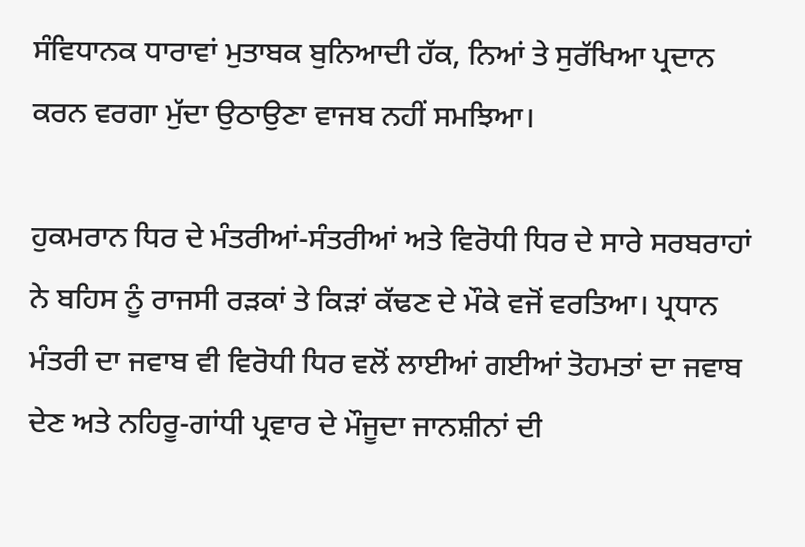ਸੰਵਿਧਾਨਕ ਧਾਰਾਵਾਂ ਮੁਤਾਬਕ ਬੁਨਿਆਦੀ ਹੱਕ, ਨਿਆਂ ਤੇ ਸੁਰੱਖਿਆ ਪ੍ਰਦਾਨ ਕਰਨ ਵਰਗਾ ਮੁੱਦਾ ਉਠਾਉਣਾ ਵਾਜਬ ਨਹੀਂ ਸਮਝਿਆ।

ਹੁਕਮਰਾਨ ਧਿਰ ਦੇ ਮੰਤਰੀਆਂ-ਸੰਤਰੀਆਂ ਅਤੇ ਵਿਰੋਧੀ ਧਿਰ ਦੇ ਸਾਰੇ ਸਰਬਰਾਹਾਂ ਨੇ ਬਹਿਸ ਨੂੰ ਰਾਜਸੀ ਰੜਕਾਂ ਤੇ ਕਿੜਾਂ ਕੱਢਣ ਦੇ ਮੌਕੇ ਵਜੋਂ ਵਰਤਿਆ। ਪ੍ਰਧਾਨ ਮੰਤਰੀ ਦਾ ਜਵਾਬ ਵੀ ਵਿਰੋਧੀ ਧਿਰ ਵਲੋਂ ਲਾਈਆਂ ਗਈਆਂ ਤੋਹਮਤਾਂ ਦਾ ਜਵਾਬ ਦੇਣ ਅਤੇ ਨਹਿਰੂ-ਗਾਂਧੀ ਪ੍ਰਵਾਰ ਦੇ ਮੌਜੂਦਾ ਜਾਨਸ਼ੀਨਾਂ ਦੀ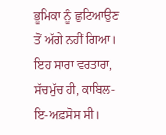ਭੂਮਿਕਾ ਨੂੰ ਛੁਟਿਆਉਣ ਤੋਂ ਅੱਗੇ ਨਹੀਂ ਗਿਆ। ਇਹ ਸਾਰਾ ਵਰਤਾਰਾ, ਸੱਚਮੁੱਚ ਹੀ, ਕਾਬਿਲ-ਇ-ਅਫ਼ਸੋਸ ਸੀ।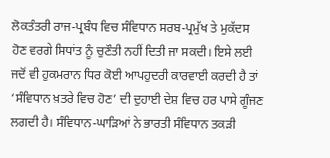ਲੋਕਤੰਤਰੀ ਰਾਜ-ਪ੍ਰਬੰਧ ਵਿਚ ਸੰਵਿਧਾਨ ਸਰਬ-ਪ੍ਰਮੁੱਖ ਤੇ ਮੁਕੱਦਸ ਹੋਣ ਵਰਗੇ ਸਿਧਾਂਤ ਨੂੰ ਚੁਣੌਤੀ ਨਹੀਂ ਦਿਤੀ ਜਾ ਸਕਦੀ। ਇਸੇ ਲਈ ਜਦੋਂ ਵੀ ਹੁਕਮਰਾਨ ਧਿਰ ਕੋਈ ਆਪਹੁਦਰੀ ਕਾਰਵਾਈ ਕਰਦੀ ਹੈ ਤਾਂ ‘ਸੰਵਿਧਾਨ ਖ਼ਤਰੇ ਵਿਚ ਹੋਣ’ ਦੀ ਦੁਹਾਈ ਦੇਸ਼ ਵਿਚ ਹਰ ਪਾਸੇ ਗੂੰਜਣ ਲਗਦੀ ਹੈ। ਸੰਵਿਧਾਨ-ਘਾੜਿਆਂ ਨੇ ਭਾਰਤੀ ਸੰਵਿਧਾਨ ਤਕੜੀ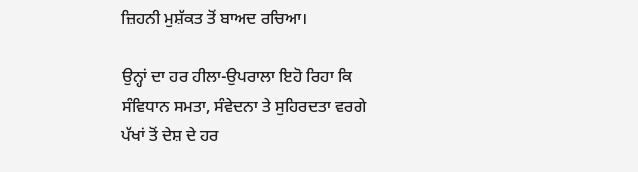ਜ਼ਿਹਨੀ ਮੁਸ਼ੱਕਤ ਤੋਂ ਬਾਅਦ ਰਚਿਆ।

ਉਨ੍ਹਾਂ ਦਾ ਹਰ ਹੀਲਾ-ਉਪਰਾਲਾ ਇਹੋ ਰਿਹਾ ਕਿ ਸੰਵਿਧਾਨ ਸਮਤਾ, ਸੰਵੇਦਨਾ ਤੇ ਸੁਹਿਰਦਤਾ ਵਰਗੇ ਪੱਖਾਂ ਤੋਂ ਦੇਸ਼ ਦੇ ਹਰ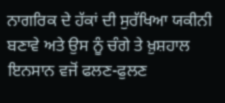ਨਾਗਰਿਕ ਦੇ ਹੱਕਾਂ ਦੀ ਸੁਰੱਖਿਆ ਯਕੀਨੀ ਬਣਾਵੇ ਅਤੇ ਉਸ ਨੂੰ ਚੰਗੇ ਤੇ ਖ਼ੁਸ਼ਹਾਲ ਇਨਸਾਨ ਵਜੋਂ ਫਲਣ-ਫੁਲਣ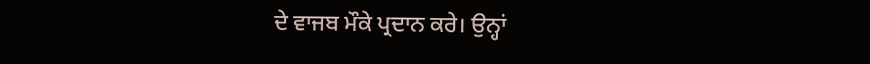ਦੇ ਵਾਜਬ ਮੌਕੇ ਪ੍ਰਦਾਨ ਕਰੇ। ਉਨ੍ਹਾਂ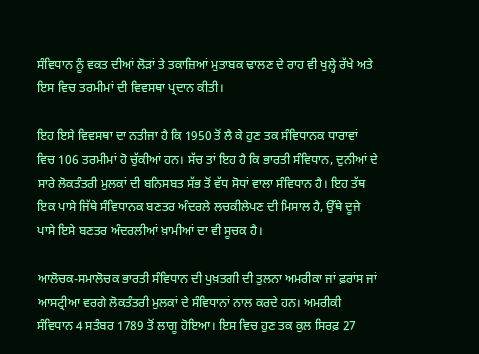ਸੰਵਿਧਾਨ ਨੂੰ ਵਕਤ ਦੀਆਂ ਲੋੜਾਂ ਤੇ ਤਕਾਜ਼ਿਆਂ ਮੁਤਾਬਕ ਢਾਲਣ ਦੇ ਰਾਹ ਵੀ ਖੁਲ੍ਹੇ ਰੱਖੇ ਅਤੇ ਇਸ ਵਿਚ ਤਰਮੀਮਾਂ ਦੀ ਵਿਵਸਥਾ ਪ੍ਰਦਾਨ ਕੀਤੀ।

ਇਹ ਇਸੇ ਵਿਵਸਥਾ ਦਾ ਨਤੀਜਾ ਹੈ ਕਿ 1950 ਤੋਂ ਲੈ ਕੇ ਹੁਣ ਤਕ ਸੰਵਿਧਾਨਕ ਧਾਰਾਵਾਂ ਵਿਚ 106 ਤਰਮੀਮਾਂ ਹੋ ਚੁੱਕੀਆਂ ਹਨ। ਸੱਚ ਤਾਂ ਇਹ ਹੈ ਕਿ ਭਾਰਤੀ ਸੰਵਿਧਾਨ, ਦੁਨੀਆਂ ਦੇ ਸਾਰੇ ਲੋਕਤੰਤਰੀ ਮੁਲਕਾਂ ਦੀ ਬਨਿਸਬਤ ਸੱਭ ਤੋਂ ਵੱਧ ਸੋਧਾਂ ਵਾਲਾ ਸੰਵਿਧਾਨ ਹੈ। ਇਹ ਤੱਥ ਇਕ ਪਾਸੇ ਜਿੱਥੇ ਸੰਵਿਧਾਨਕ ਬਣਤਰ ਅੰਦਰਲੇ ਲਚਕੀਲੇਪਣ ਦੀ ਮਿਸਾਲ ਹੈ, ਉੱਥੇ ਦੂਜੇ ਪਾਸੇ ਇਸੇ ਬਣਤਰ ਅੰਦਰਲੀਆਂ ਖ਼ਾਮੀਆਂ ਦਾ ਵੀ ਸੂਚਕ ਹੈ।

ਆਲੋਚਕ-ਸਮਾਲੋਚਕ ਭਾਰਤੀ ਸੰਵਿਧਾਨ ਦੀ ਪੁਖ਼ਤਗੀ ਦੀ ਤੁਲਨਾ ਅਮਰੀਕਾ ਜਾਂ ਫ਼ਰਾਂਸ ਜਾਂ ਆਸਟ੍ਰੀਆ ਵਰਗੇ ਲੋਕਤੰਤਰੀ ਮੁਲਕਾਂ ਦੇ ਸੰਵਿਧਾਨਾਂ ਨਾਲ ਕਰਦੇ ਹਨ। ਅਮਰੀਕੀ ਸੰਵਿਧਾਨ 4 ਸਤੰਬਰ 1789 ਤੋਂ ਲਾਗੂ ਹੋਇਆ। ਇਸ ਵਿਚ ਹੁਣ ਤਕ ਕੁਲ ਸਿਰਫ਼ 27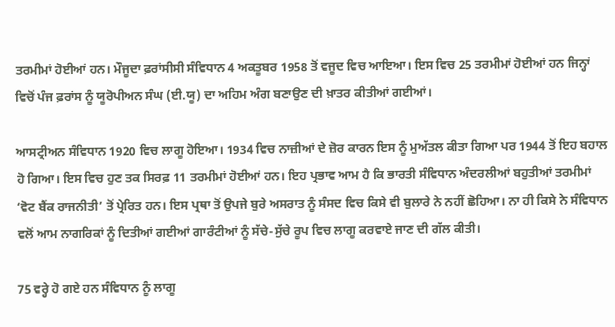ਤਰਮੀਮਾਂ ਹੋਈਆਂ ਹਨ। ਮੌਜੂਦਾ ਫ਼ਰਾਂਸੀਸੀ ਸੰਵਿਧਾਨ 4 ਅਕਤੂਬਰ 1958 ਤੋਂ ਵਜੂਦ ਵਿਚ ਆਇਆ। ਇਸ ਵਿਚ 25 ਤਰਮੀਮਾਂ ਹੋਈਆਂ ਹਨ ਜਿਨ੍ਹਾਂ ਵਿਚੋਂ ਪੰਜ ਫ਼ਰਾਂਸ ਨੂੰ ਯੂਰੋਪੀਅਨ ਸੰਘ (ਈ.ਯੂ) ਦਾ ਅਹਿਮ ਅੰਗ ਬਣਾਉਣ ਦੀ ਖ਼ਾਤਰ ਕੀਤੀਆਂ ਗਈਆਂ।

ਆਸਟ੍ਰੀਅਨ ਸੰਵਿਧਾਨ 1920 ਵਿਚ ਲਾਗੂ ਹੋਇਆ। 1934 ਵਿਚ ਨਾਜ਼ੀਆਂ ਦੇ ਜ਼ੋਰ ਕਾਰਨ ਇਸ ਨੂੰ ਮੁਅੱਤਲ ਕੀਤਾ ਗਿਆ ਪਰ 1944 ਤੋਂ ਇਹ ਬਹਾਲ ਹੋ ਗਿਆ। ਇਸ ਵਿਚ ਹੁਣ ਤਕ ਸਿਰਫ਼ 11 ਤਰਮੀਮਾਂ ਹੋਈਆਂ ਹਨ। ਇਹ ਪ੍ਰਭਾਵ ਆਮ ਹੈ ਕਿ ਭਾਰਤੀ ਸੰਵਿਧਾਨ ਅੰਦਰਲੀਆਂ ਬਹੁਤੀਆਂ ਤਰਮੀਮਾਂ ‘ਵੋਟ ਬੈਂਕ ਰਾਜਨੀਤੀ’ ਤੋਂ ਪ੍ਰੇਰਿਤ ਹਨ। ਇਸ ਪ੍ਰਥਾ ਤੋਂ ਉਪਜੇ ਬੁਰੇ ਅਸਰਾਤ ਨੂੰ ਸੰਸਦ ਵਿਚ ਕਿਸੇ ਵੀ ਬੁਲਾਰੇ ਨੇ ਨਹੀਂ ਛੋਹਿਆ। ਨਾ ਹੀ ਕਿਸੇ ਨੇ ਸੰਵਿਧਾਨ ਵਲੋਂ ਆਮ ਨਾਗਰਿਕਾਂ ਨੂੰ ਦਿਤੀਆਂ ਗਈਆਂ ਗਾਰੰਟੀਆਂ ਨੂੰ ਸੱਚੇ-ਸੁੱਚੇ ਰੂਪ ਵਿਚ ਲਾਗੂ ਕਰਵਾਏ ਜਾਣ ਦੀ ਗੱਲ ਕੀਤੀ।

75 ਵਰ੍ਹੇ ਹੋ ਗਏ ਹਨ ਸੰਵਿਧਾਨ ਨੂੰ ਲਾਗੂ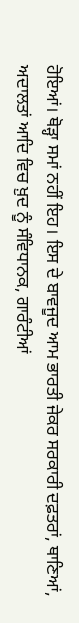ਹੋਇਆਂ। ਥੋੜ੍ਹਾ ਸਮਾਂ ਨਹੀਂ ਇਹ। ਇਸ ਦੇ ਬਾਵਜੂਦ ਆਮ ਭਾਰਤੀ ਜੇਕਰ ਸਰਕਾਰੀ ਦਫ਼ਤਰਾਂ, ਥਾਣਿਆਂ, ਅਦਾਲਤਾਂ ਆਦਿ ਵਿਚ ਖ਼ੁਦ ਨੂੰ ਸੰਵਿਧਾਨਕ, ਗਾਰੰਟੀਆਂ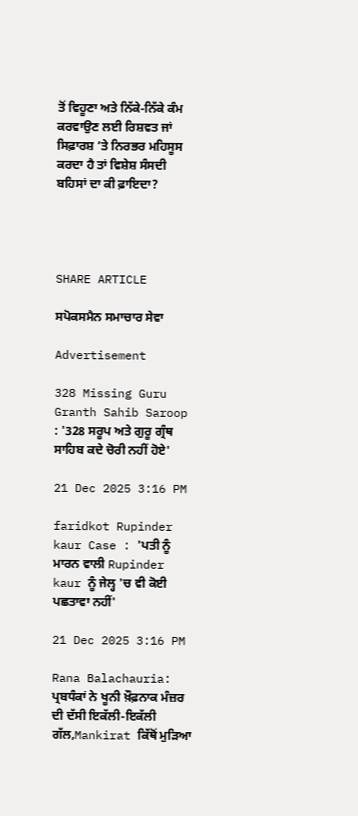ਤੋਂ ਵਿਹੂਣਾ ਅਤੇ ਨਿੱਕੇ-ਨਿੱਕੇ ਕੰਮ ਕਰਵਾਉਣ ਲਈ ਰਿਸ਼ਵਤ ਜਾਂ ਸਿਫ਼ਾਰਸ਼ ’ਤੇ ਨਿਰਭਰ ਮਹਿਸੂਸ ਕਰਦਾ ਹੈ ਤਾਂ ਵਿਸ਼ੇਸ਼ ਸੰਸਦੀ ਬਹਿਸਾਂ ਦਾ ਕੀ ਫ਼ਾਇਦਾ?




SHARE ARTICLE

ਸਪੋਕਸਮੈਨ ਸਮਾਚਾਰ ਸੇਵਾ

Advertisement

328 Missing Guru Granth Sahib Saroop : '328 ਸਰੂਪ ਅਤੇ ਗੁਰੂ ਗ੍ਰੰਥ ਸਾਹਿਬ ਕਦੇ ਚੋਰੀ ਨਹੀਂ ਹੋਏ'

21 Dec 2025 3:16 PM

faridkot Rupinder kaur Case : 'ਪਤੀ ਨੂੰ ਮਾਰਨ ਵਾਲੀ Rupinder kaur ਨੂੰ ਜੇਲ੍ਹ 'ਚ ਵੀ ਕੋਈ ਪਛਤਾਵਾ ਨਹੀਂ'

21 Dec 2025 3:16 PM

Rana Balachauria: ਪ੍ਰਬਧੰਕਾਂ ਨੇ ਖੂਨੀ ਖ਼ੌਫ਼ਨਾਕ ਮੰਜ਼ਰ ਦੀ ਦੱਸੀ ਇਕੱਲੀ-ਇਕੱਲੀ ਗੱਲ,Mankirat ਕਿੱਥੋਂ ਮੁੜਿਆ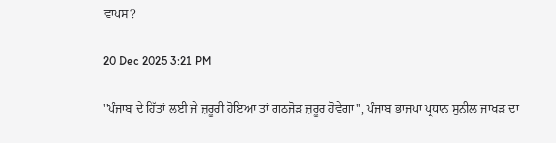ਵਾਪਸ?

20 Dec 2025 3:21 PM

''ਪੰਜਾਬ ਦੇ ਹਿੱਤਾਂ ਲਈ ਜੇ ਜ਼ਰੂਰੀ ਹੋਇਆ ਤਾਂ ਗਠਜੋੜ ਜ਼ਰੂਰ ਹੋਵੇਗਾ'', ਪੰਜਾਬ ਭਾਜਪਾ ਪ੍ਰਧਾਨ ਸੁਨੀਲ ਜਾਖੜ ਦਾ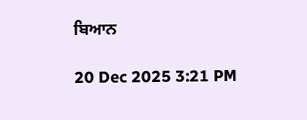ਬਿਆਨ

20 Dec 2025 3:21 PM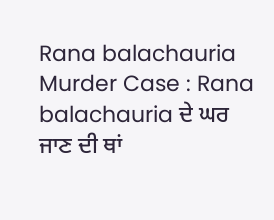Rana balachauria Murder Case : Rana balachauria ਦੇ ਘਰ ਜਾਣ ਦੀ ਥਾਂ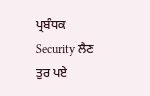ਪ੍ਰਬੰਧਕ Security ਲੈਣ ਤੁਰ ਪਏ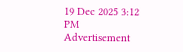19 Dec 2025 3:12 PM
Advertisement